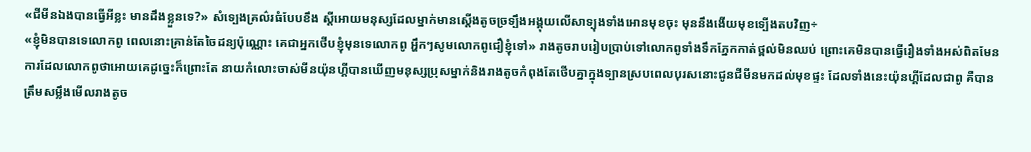«ជីមីនឯងបានធ្វេីអីខ្លះ មានដឹងខ្លួនទេ?» សំទ្បេងគ្រល៌រធំបែបខឹង ស្តីអេាយមនុស្សដែលម្នាក់មានស្តេីងតូចច្រទ្បឹងអង្គុយលេីសាទ្បុងទាំងអេានមុខចុះ មុននឹងងេីយមុខទ្បេីងតបវិញ÷
«ខ្ញុំមិនបានទេលេាកពូ ពេលនេាះគ្រាន់តែចៃដន្យប៉ុណ្ណេាះ គេជាអ្នកថេីបខ្ញុំមុនទេលេាកពូ អ្ហឹកៗសូមលេាកពូជឿខ្ញុំទៅ» រាងតូចរាបរៀបប្រាប់ទៅលេាកពូទាំងទឹកភ្នែកកាត់ថ្ពល់មិនឈប់ ព្រេាះគេមិនបានធ្វេីរឿងទាំងអស់ពិតមែន ការដែលលេាកពូថាអេាយគេដូច្នេះក៏ព្រេាះតែ នាយកំលេាះចាស់មីនយ៉ុនហ្គីបានឃេីញមនុស្សប្រុសម្នាក់និងរាងតូចកំពុងតែថេីបគ្នាក្នុងទ្បានស្របពេលបុរសនេាះជូនជីមីនមកដល់មុខផ្ទះ ដែលទាំងនេះយ៉ុនហ្គីដែលជាពូ គឺបានត្រឹមសម្លឹងមេីលរាងតូច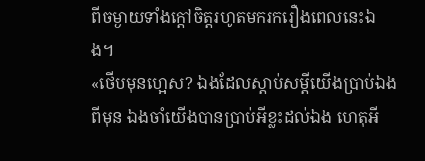ពីចម្ងាយទាំងក្តៅចិត្តរហូតមករករឿងពេលនេះឯង។
«ថេីបមុនហ្អេស? ឯងដែលស្តាប់សម្តីយេីងប្រាប់ឯងពីមុន ឯងចាំយេីងបានប្រាប់អីខ្លះដល់ឯង ហេតុអី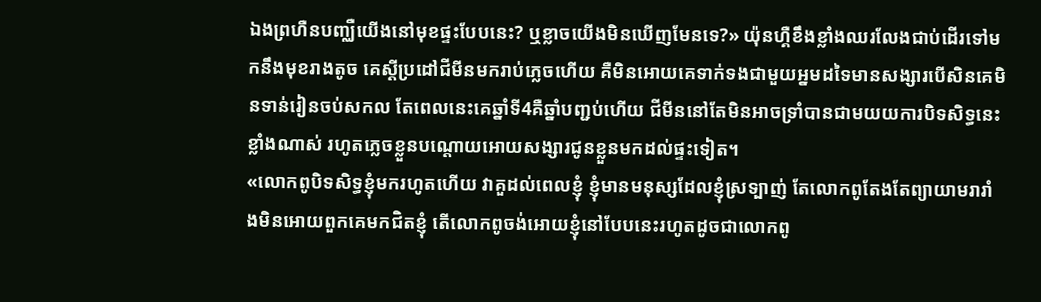ឯងព្រហឺនបញ្ឈឺយេីងនៅមុខផ្ទះបែបនេះ? ឬខ្លាចយេីងមិនឃេីញមែនទេ?» យ៉ុនហ្គឺខឹងខ្លាំងឈរលែងជាប់ដេីរទៅមកនឹងមុខរាងតូច គេស្តីប្រដៅជីមីនមករាប់ភ្លេចហេីយ គឺមិនអេាយគេទាក់ទងជាមួយអ្នមដទៃមានសង្សារបេីសិនគេមិនទាន់រៀនចប់សកល តែពេលនេះគេឆ្នាំទី4គឺឆ្នាំបញ្ជប់ហេីយ ជីមីននៅតែមិនអាចទ្រាំបានជាមយយការបិទសិទ្ធនេះខ្លាំងណាស់ រហូតភ្លេចខ្លួនបណ្តេាយអេាយសង្សារជូនខ្លួនមកដល់ផ្ទះទៀត។
«លេាកពូបិទសិទ្ធខ្ញុំមករហូតហេីយ វាគួដល់ពេលខ្ញុំ ខ្ញុំមានមនុស្សដែលខ្ញុំស្រទ្បាញ់ តែលេាកពូតែងតែព្យាយាមរារាំងមិនអេាយពួកគេមកជិតខ្ញុំ តេីលេាកពូចង់អេាយខ្ញុំនៅបែបនេះរហូតដូចជាលេាកពូ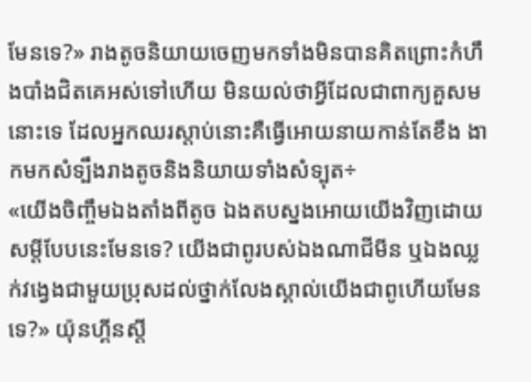មែនទេ?» រាងតូចនិយាយចេញមកទាំងមិនបានគិតព្រេាះកំហឹងបាំងជិតគេអស់ទៅហេីយ មិនយល់ថាអ្វីដែលជាពាក្យគួសមនេាះទេ ដែលអ្នកឈរស្តាប់នេាះគឺធ្វេីអេាយនាយកាន់តែខឹង ងាកមកសំទ្បឹងរាងតូចនិងនិយាយទាំងសំទ្បុត÷
«យេីងចិញ្ចឹមឯងតាំងពីតូច ឯងតបស្នងអេាយយេីងវិញដេាយសម្តីបែបនេះមែនទេ? យេីងជាពូរបស់ឯងណាជីមីន ឬឯងឈ្លក់វង្វេងជាមួយប្រុសដល់ថ្នាក់លែងស្គាល់យេីងជាពូហេីយមែនទេ?» យ៉ុនហ្គីនស្តី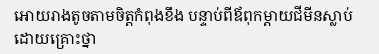អេាយរាងតូចតាមចិត្តកំពុងខឹង បន្ទាប់ពីឪពុកម្តាយជីមីនស្លាប់ដេាយគ្រេាះថ្នា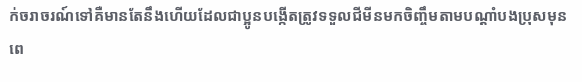ក់ចរាចរណ៍ទៅគឺមានតែនឹងហេីយដែលជាប្អូនបង្កេីតត្រូវទទួលជីមីនមកចិញ្ចឹមតាមបណ្តាំបងប្រុសមុនពេ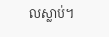លស្លាប់។